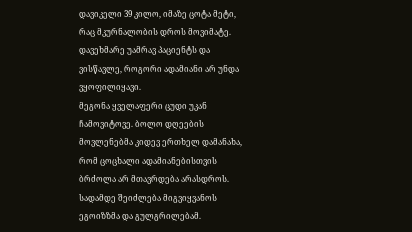დავიკელი 39 კილო, იმაზე ცოტა მეტი, რაც მკურნალობის დროს მოვიმატე. დავეხმარე უამრავ პაციენტს და ვისწავლე, როგორი ადამიანი არ უნდა ვყოფილიყავი.
მეგონა ყველაფერი ცუდი უკან ჩამოვიტოვე. ბოლო დღეების მოვლენებმა კიდევ ერთხელ დამანახა, რომ ცოცხალი ადამიანებისთვის ბრძოლა არ მთავრდება არასდროს. სადამდე შეიძლება მიგვიყვანოს ეგოიზზმა და გულგრილებამ.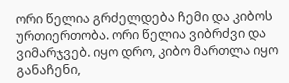ორი წელია გრძელდება ჩემი და კიბოს ურთიერთობა. ორი წელია ვიბრძვი და ვიმარჯვებ. იყო დრო, კიბო მართლა იყო განაჩენი,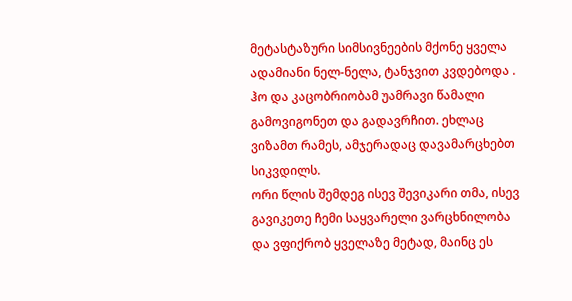მეტასტაზური სიმსივნეების მქონე ყველა ადამიანი ნელ-ნელა, ტანჯვით კვდებოდა . ჰო და კაცობრიობამ უამრავი წამალი გამოვიგონეთ და გადავრჩით. ეხლაც ვიზამთ რამეს, ამჯერადაც დავამარცხებთ სიკვდილს.
ორი წლის შემდეგ ისევ შევიკარი თმა, ისევ გავიკეთე ჩემი საყვარელი ვარცხნილობა და ვფიქრობ ყველაზე მეტად, მაინც ეს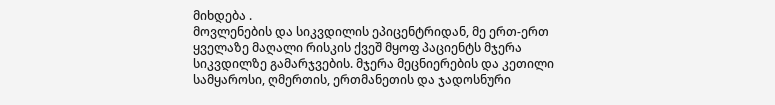მიხდება .
მოვლენების და სიკვდილის ეპიცენტრიდან, მე ერთ-ერთ ყველაზე მაღალი რისკის ქვეშ მყოფ პაციენტს მჯერა სიკვდილზე გამარჯვების. მჯერა მეცნიერების და კეთილი სამყაროსი, ღმერთის, ერთმანეთის და ჯადოსნური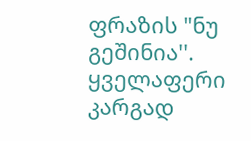ფრაზის "ნუ გეშინია''.
ყველაფერი კარგად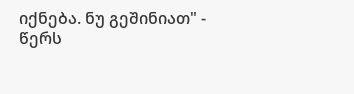იქნება. ნუ გეშინიათ" - წერს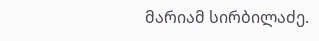მარიამ სირბილაძე.